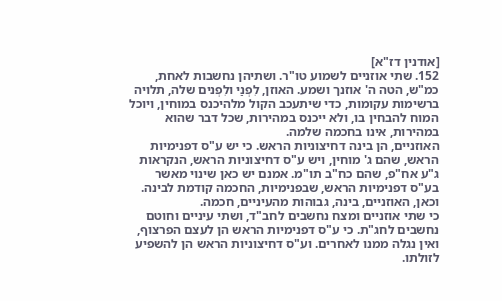[אודנין דז"א]
152. שתי אוזניים לשמוע טו"ר. ושתיהן נחשבות לאחת, כמ"ש, הטה ה' אוזנך ושמע. האוזן, לִפְנַי ולִפְנים שלה, תלויה ברשימות עקומות, כדי שיתעכב הקול מלהיכנס במוחין, ויוכל המוח להבחין בו, ולא ייכנס במהירות, שכל דבר שהוא במהירות, אינו בחכמה שלמה.
האוזניים, הן בינה דחיצוניות הראש. כי יש ע"ס דפנימיות הראש, שהם ג' מוחין, ויש ע"ס דחיצוניות הראש, הנקראות ג"ע אח"פ, שהם כח"ב תו"מ. אמנם יש כאן שינוי מאשר בע"ס דפנימיות הראש, שבפנימיות, החכמה קודמת לבינה. וכאן, האוזניים, בינה, גבוהות מהעיניים, חכמה.
כי שתי אוזניים ומצח נחשבים לחב"ד, ושתי עיניים וחוטם נחשבים לחג"ת. כי ע"ס דפנימיות הראש הן לעצם הפרצוף, ואין נגלה ממנו לאחרים. וע"ס דחיצוניות הראש הן להשפיע לזולתו.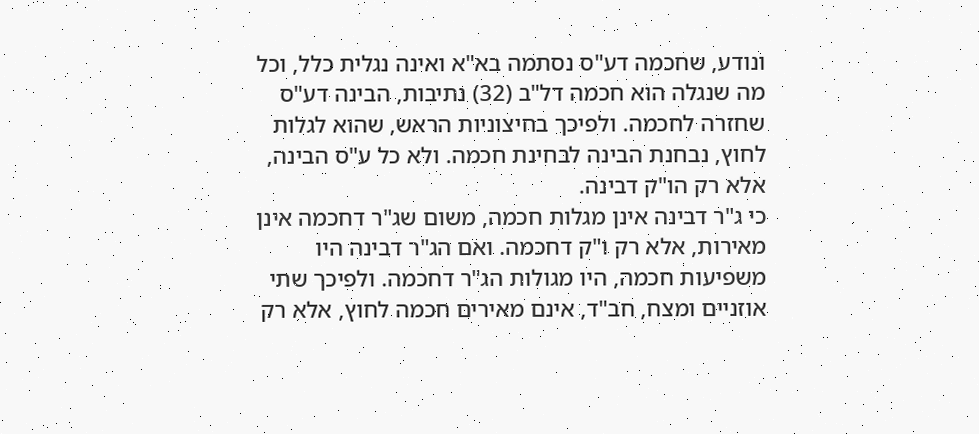ונודע, שחכמה דע"ס נסתמה בא"א ואינה נגלית כלל, וכל מה שנגלה הוא חכמה דל"ב (32) נתיבות, הבינה דע"ס שחזרה לחכמה. ולפיכך בחיצוניות הראש, שהוא לגלות לחוץ, נבחנת הבינה לבחינת חכמה. ולא כל ע"ס הבינה, אלא רק הו"ק דבינה.
כי ג"ר דבינה אינן מגלות חכמה, משום שג"ר דחכמה אינן מאירות, אלא רק ו"ק דחכמה. ואם הג"ר דבינה היו משפיעות חכמה, היו מגולות הג"ר דחכמה. ולפיכך שתי אוזניים ומצח, חב"ד, אינם מאירים חכמה לחוץ, אלא רק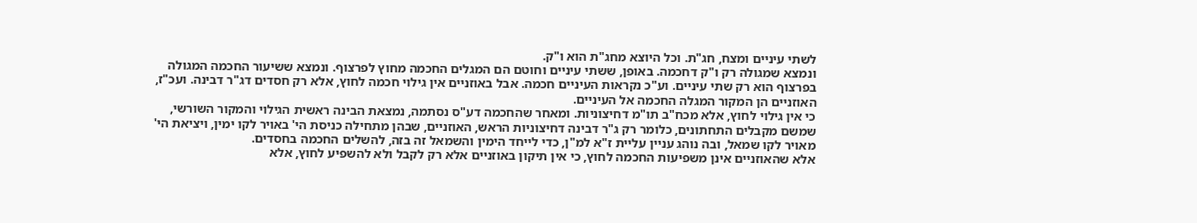לשתי עיניים ומצח, חג"ת. וכל היוצא מחג"ת הוא ו"ק.
ונמצא שמגולה רק ו"ק דחכמה. באופן, ששתי עיניים וחוטם הם המגלים החכמה מחוץ לפרצוף. ונמצא ששיעור החכמה המגולה בפרצוף הוא רק שתי עיניים. וע"כ נקראות העיניים חכמה. אבל באוזניים אין גילוי חכמה לחוץ, אלא רק חסדים דג"ר דבינה. ועכ"ז, האוזניים הן המקור המגלה החכמה אל העיניים.
כי אין גילוי לחוץ, אלא מכח"ב תו"מ דחיצוניות. ומאחר שהחכמה דע"ס נסתמה, נמצאת הבינה ראשית הגילוי והמקור השורשי, שמשם מקבלים התחתונים, כלומר רק ג"ר דבינה דחיצוניות הראש, האוזניים, שבהן מתחילה כניסת הי' באויר לקו ימין, ויציאת הי' מאויר לקו שמאל, ובה נוהג עניין עליית ז"א למ"ן, כדי לייחד הימין והשמאל זה בזה, להשלים החכמה בחסדים.
אלא שהאוזניים אינן משפיעות החכמה לחוץ, כי אין תיקון באוזניים אלא רק לקבל ולא להשפיע לחוץ, אלא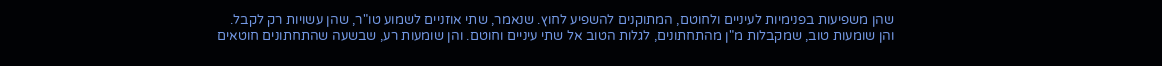שהן משפיעות בפנימיות לעיניים ולחוטם, המתוקנים להשפיע לחוץ. שנאמר, שתי אוזניים לשמוע טו"ר, שהן עשויות רק לקבל.
והן שומעות טוב, שמקבלות מ"ן מהתחתונים, לגלות הטוב אל שתי עיניים וחוטם. והן שומעות רע, שבשעה שהתחתונים חוטאים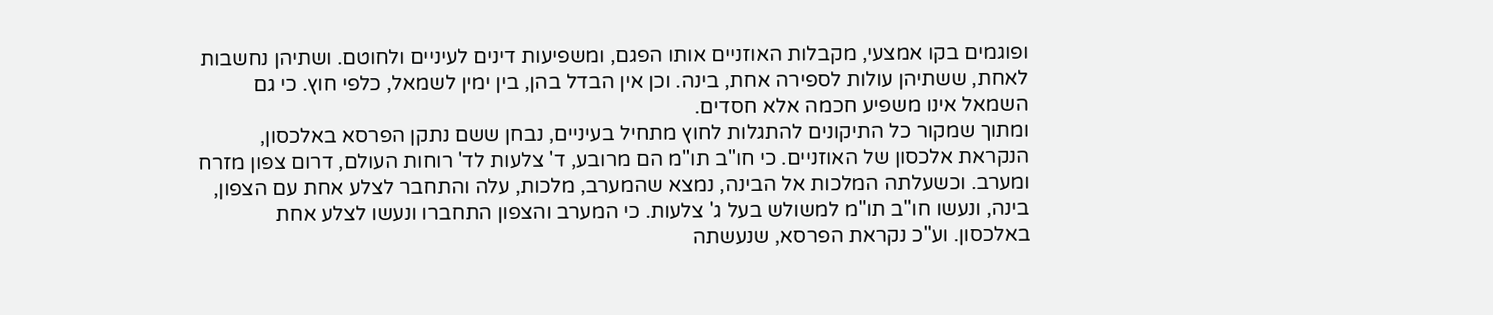ופוגמים בקו אמצעי, מקבלות האוזניים אותו הפגם, ומשפיעות דינים לעיניים ולחוטם. ושתיהן נחשבות לאחת, ששתיהן עולות לספירה אחת, בינה. וכן אין הבדל בהן, בין ימין לשמאל, כלפי חוץ. כי גם השמאל אינו משפיע חכמה אלא חסדים.
ומתוך שמקור כל התיקונים להתגלות לחוץ מתחיל בעיניים, נבחן ששם נתקן הפרסא באלכסון, הנקראת אלכסון של האוזניים. כי חו"ב תו"מ הם מרובע, ד' צלעות לד' רוחות העולם, דרום צפון מזרח ומערב. וכשעלתה המלכות אל הבינה, נמצא שהמערב, מלכות, עלה והתחבר לצלע אחת עם הצפון, בינה, ונעשו חו"ב תו"מ למשולש בעל ג' צלעות. כי המערב והצפון התחברו ונעשו לצלע אחת באלכסון. וע"כ נקראת הפרסא, שנעשתה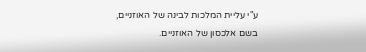ע"י עליית המלכות לבינה של האוזניים, בשם אלכסון של האוזניים.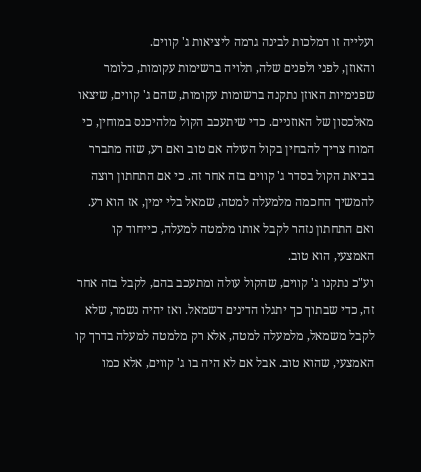ועלייה זו דמלכות לבינה גרמה ליציאות ג' קווים.
והאוזן, לפני ולפנים שלה, תלויה ברשימות עקומות, כלומר שפנימיות האוזן נתקנה ברשומות עקומות, שהם ג' קווים, שיצאו מאלכסון של האוזניים. כדי שיתעכב הקול מלהיכנס במוחין, כי המוח צריך להבחין בקול העולה אם טוב ואם רע, שזה מתברר בביאת הקול בסדר ג' קווים בזה אחר זה. כי אם התחתון רוצה להמשיך החכמה מלמעלה למטה, שמאל בלי ימין, אז הוא רע. ואם התחתון נזהר לקבל אותו מלמטה למעלה, כייחוד קו האמצעי, הוא טוב.
וע"כ נתקנו ג' קווים, שהקול עולה ומתעכב בהם, לקבל בזה אחר זה, כדי שבתוך כך יתגלו הדינים דשמאל. ואז יהיה נשמר, שלא לקבל משמאל, מלמעלה למטה, אלא רק מלמטה למעלה בדרך קו האמצעי, שהוא טוב. אבל אם לא היה בו ג' קווים, אלא כמו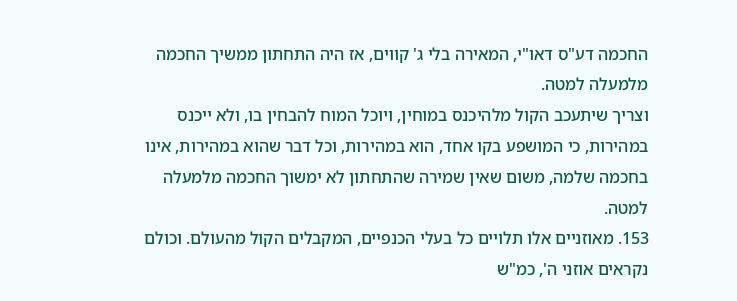החכמה דע"ס דאו"י, המאירה בלי ג' קווים, אז היה התחתון ממשיך החכמה מלמעלה למטה.
וצריך שיתעכב הקול מלהיכנס במוחין, ויוכל המוח להבחין בו, ולא ייכנס במהירות, כי המושפע בקו אחד, הוא במהירות, וכל דבר שהוא במהירות, אינו בחכמה שלמה, משום שאין שמירה שהתחתון לא ימשוך החכמה מלמעלה למטה.
153. מאוזניים אלו תלויים כל בעלי הכנפיים, המקבלים הקול מהעולם. וכולם נקראים אוזני ה', כמ"ש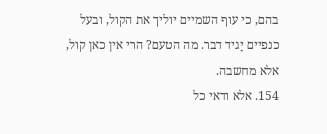בהם, כי עוף השמיים יוליך את הקול, ובעל כנפיים יַגיד דבר. מה הטעם? הרי אין כאן קול, אלא מחשבה.
154. אלא ודאי כל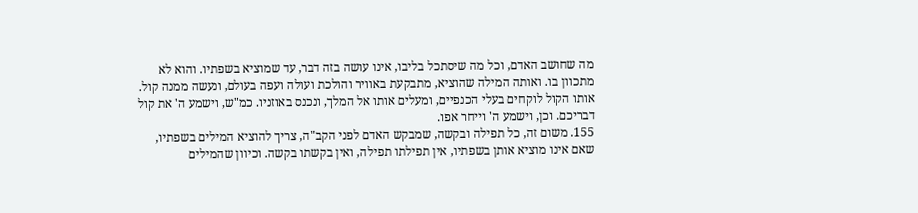מה שחושב האדם, וכל מה שיסתכל בליבו, אינו עושה בזה דבר, עד שמוציא בשפתיו. והוא לא מתכוון בו. ואותה המילה שהוציא, מתבקעת באוויר והולכת ועולה ועפה בעולם, ונעשה ממנה קול. אותו הקול לוקחים בעלי הכנפיים, ומעלים אותו אל המלך, ונכנס באוזניו. כמ"ש, וישמע ה' את קול דבריכם. וכן, וישמע ה' וייחר אפו.
155. משום זה, כל תפילה ובקשה, שמבקש האדם לפני הקב"ה, צריך להוציא המילים בשפתיו, שאם אינו מוציא אותן בשפתיו, אין תפילתו תפילה, ואין בקשתו בקשה. וכיוון שהמילים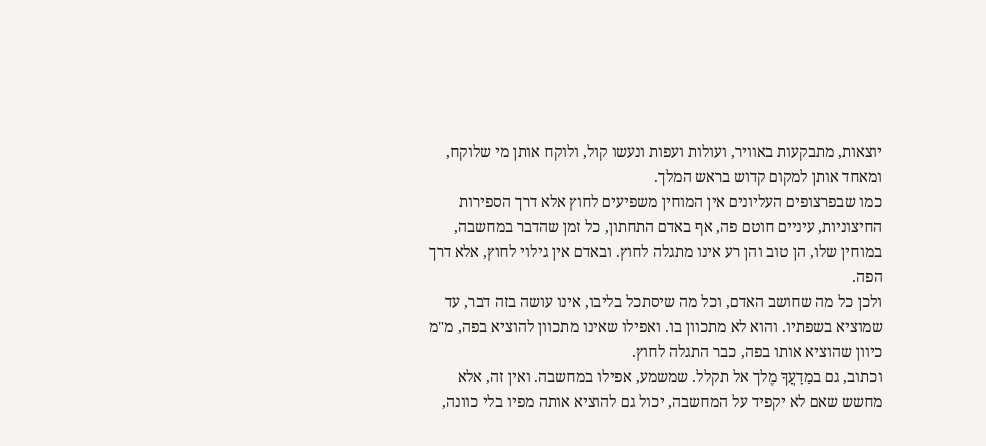יוצאות, מתבקעות באוויר, ועולות ועפות ונעשו קול, ולוקח אותן מי שלוקח, ומאחד אותן למקום קדוש בראש המלך.
כמו שבפרצופים העליונים אין המוחין משפיעים לחוץ אלא דרך הספירות החיצוניות, עיניים חוטם פה, אף באדם התחתון, כל זמן שהדבר במחשבה, במוחין שלו, הן טוב והן רע אינו מתגלה לחוץ. ובאדם אין גילוי לחוץ, אלא דרך הפה.
ולכן כל מה שחושב האדם, וכל מה שיסתכל בליבו, אינו עושה בזה דבר, עד שמוציא בשפתיו. והוא לא מתכוון בו. ואפילו שאינו מתכוון להוציא בפה, מ"מ כיוון שהוציא אותו בפה, כבר התגלה לחוץ.
וכתוב, גם במַדָעֲךָ מֶלך אל תקלל. שמשמע, אפילו במחשבה. ואין זה, אלא מחשש שאם לא יקפיד על המחשבה, יכול גם להוציא אותה מפיו בלי כוונה,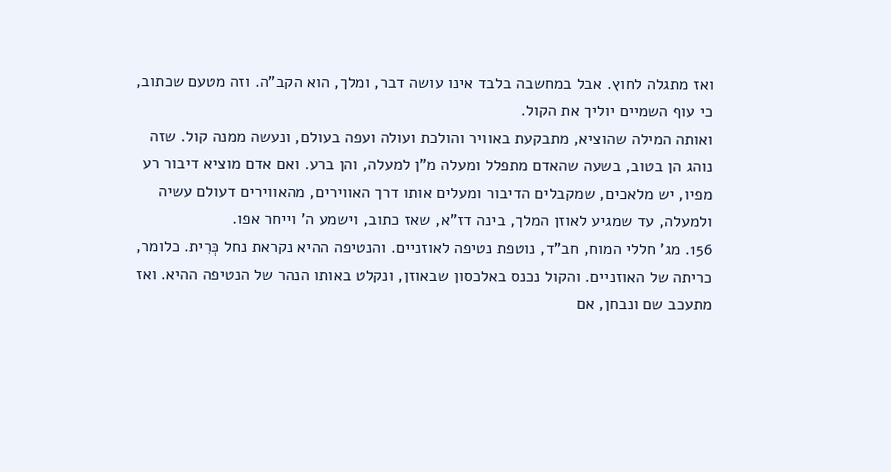ואז מתגלה לחוץ. אבל במחשבה בלבד אינו עושה דבר, ומלך, הוא הקב"ה. וזה מטעם שכתוב, כי עוף השמיים יוליך את הקול.
ואותה המילה שהוציא, מתבקעת באוויר והולכת ועולה ועפה בעולם, ונעשה ממנה קול. שזה נוהג הן בטוב, בשעה שהאדם מתפלל ומעלה מ"ן למעלה, והן ברע. ואם אדם מוציא דיבור רע מפיו, יש מלאכים, שמקבלים הדיבור ומעלים אותו דרך האווירים, מהאווירים דעולם עשיה ולמעלה, עד שמגיע לאוזן המלך, בינה דז"א, שאז כתוב, וישמע ה' וייחר אפו.
156. מג' חללי המוח, חב"ד, נוטפת נטיפה לאוזניים. והנטיפה ההיא נקראת נחל כְּרִית. כלומר, כריתה של האוזניים. והקול נכנס באלכסון שבאוזן, ונקלט באותו הנהר של הנטיפה ההיא. ואז מתעכב שם ונבחן, אם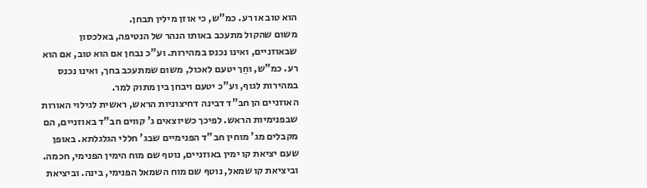הוא טוב או רע. כמ"ש, כי אוזן מילין תבחן.
משום שהקול מתעכב באותו הנהר של הנטיפה, באלכסון שבאוזניים, ואינו נכנס במהירות. וע"כ נבחן אם הוא טוב, אם הוא רע. כמ"ש, וחֵך יטעם לאכול, משום שמתעכב בחך, ואינו נכנס במהירות לגוף, וע"כ יטעם ויבחן בין מתוק למר.
האוזניים הן חב"ד דבינה דחיצוניות הראש, ראשית לגילוי האורות שבפנימיות הראש. לפיכך כשיוצאים ג' קווים חב"ד באוזניים, הם מקבלים מג' מוחין חב"ד הפנימיים שבג' חללי הגלגלתא. באופן שעם יציאת קו ימין באוזניים, נוטף שם מוח הימין הפנימי, חכמה. וביציאת קו שמאל, נוטף שם מוח השמאל הפנימי, בינה. וביציאת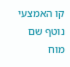קו האמצעי נוטף שם מוח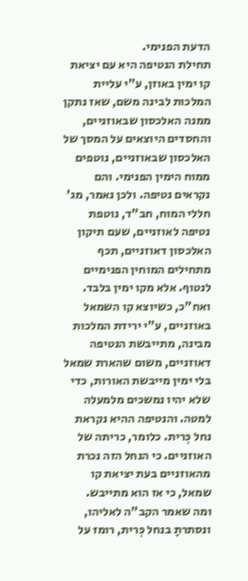הדעת הפנימי.
תחילת הנטיפה היא עם יציאת קו ימין באוזן, ע"י עליית המלכות לבינה משם, שאז נתקן ממנה האלכסון שבאוזניים, והחסדים היוצאים על המסך של האלכסון שבאוזניים, נוטפים ממוח הימין הפנימי. והם נקראים נטיפה. ולכן נאמר, מג' חללי המוח, חב"ד, נוטפת נטיפה לאוזניים, שעם תיקון האלכסון דאוזניים, תכף מתחילים המוחין הפנימיים לנטוף. אלא מקו ימין בלבד.
ואח"כ, כשיוצא קו השמאל באוזניים, ע"י ירידת המלכות מבינה, מתייבשת הנטיפה דאוזניים, משום שהארת שמאל בלי ימין מייבשת האורות, כדי שלא יהיו נמשכים מלמעלה למטה. והנטיפה ההיא נקראת נחל כְּרית. כלומר, כריתה של האוזניים. כי הנחל הזה נכרת מהאוזניים בעת יציאת קו שמאל, כי אז הוא מתייבש.
ומה שאמר הקב"ה לאליהו, ונסתרתָ בנחל כְּרית, רומז על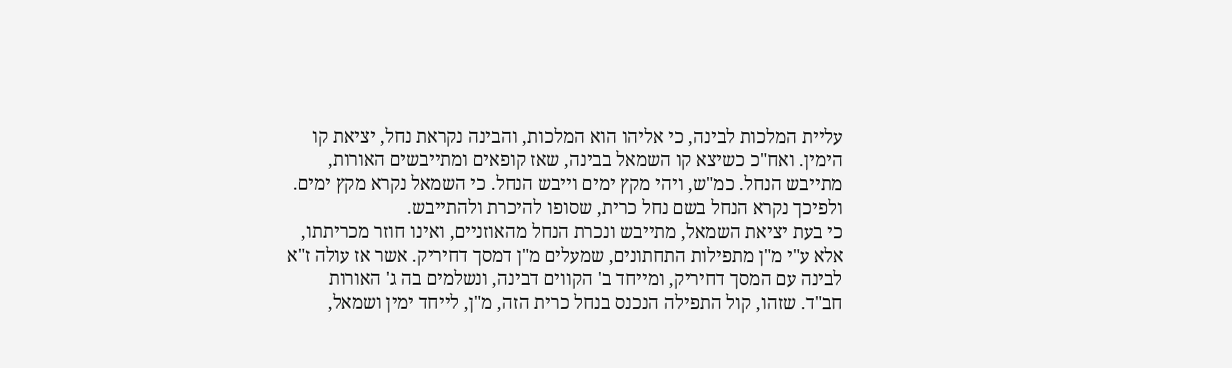עליית המלכות לבינה, כי אליהו הוא המלכות, והבינה נקראת נחל, יציאת קו הימין. ואח"כ כשיצא קו השמאל בבינה, שאז קופאים ומתייבשים האורות, מתייבש הנחל. כמ"ש, ויהי מקץ ימים וייבש הנחל. כי השמאל נקרא מקץ ימים. ולפיכך נקרא הנחל בשם נחל כרית, שסופו להיכרת ולהתייבש.
כי בעת יציאת השמאל, מתייבש ונכרת הנחל מהאוזניים, ואינו חוזר מכריתתו, אלא ע"י מ"ן מתפילות התחתונים, שמעלים מ"ן דמסך דחיריק. אשר אז עולה ז"א לבינה עם המסך דחיריק, ומייחד ב' הקווים דבינה, ונשלמים בה ג' האורות חב"ד. שזהו, קול התפילה הנכנס בנחל כרית הזה, מ"ן, לייחד ימין ושמאל,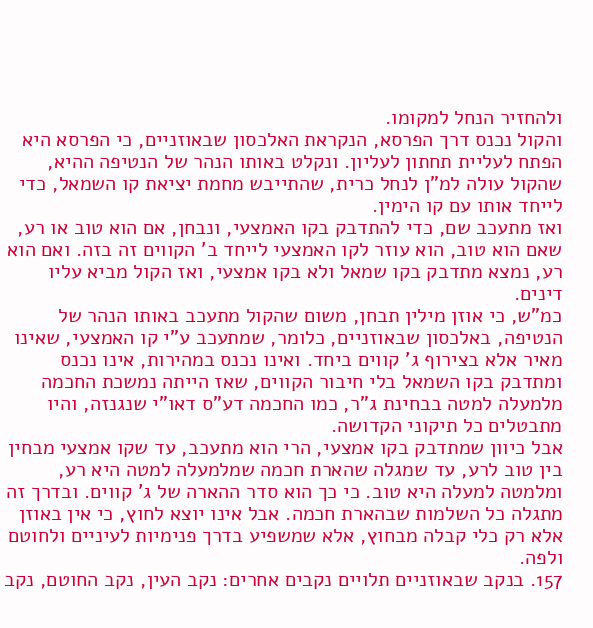ולהחזיר הנחל למקומו.
והקול נכנס דרך הפרסא, הנקראת האלכסון שבאוזניים, כי הפרסא היא הפתח לעליית תחתון לעליון. ונקלט באותו הנהר של הנטיפה ההיא, שהקול עולה למ"ן לנחל כרית, שהתייבש מחמת יציאת קו השמאל, כדי לייחד אותו עם קו הימין.
ואז מתעכב שם, כדי להתדבק בקו האמצעי, ונבחן, אם הוא טוב או רע, שאם הוא טוב, הוא עוזר לקו האמצעי לייחד ב' הקווים זה בזה. ואם הוא רע, נמצא מתדבק בקו שמאל ולא בקו אמצעי, ואז הקול מביא עליו דינים.
כמ"ש, כי אוזן מילין תבחן, משום שהקול מתעכב באותו הנהר של הנטיפה, באלכסון שבאוזניים, כלומר, שמתעכב ע"י קו האמצעי, שאינו מאיר אלא בצירוף ג' קווים ביחד. ואינו נכנס במהירות, אינו נכנס ומתדבק בקו השמאל בלי חיבור הקווים, שאז הייתה נמשכת החכמה מלמעלה למטה בבחינת ג"ר, כמו החכמה דע"ס דאו"י שנגנזה, והיו מתבטלים כל תיקוני הקדושה.
אבל כיוון שמתדבק בקו אמצעי, הרי הוא מתעכב, עד שקו אמצעי מבחין בין טוב לרע, עד שמגלה שהארת חכמה שמלמעלה למטה היא רע, ומלמטה למעלה היא טוב. כי כך הוא סדר ההארה של ג' קווים. ובדרך זה מתגלה כל השלמות שבהארת חכמה. אבל אינו יוצא לחוץ, כי אין באוזן אלא רק כלי קבלה מבחוץ, אלא שמשפיע בדרך פנימיות לעיניים ולחוטם ולפה.
157. בנקב שבאוזניים תלויים נקבים אחרים: נקב העין, נקב החוטם, נקב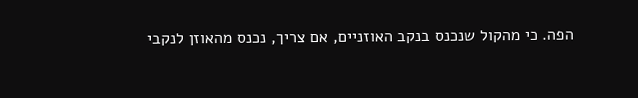הפה. כי מהקול שנכנס בנקב האוזניים, אם צריך, נכנס מהאוזן לנקבי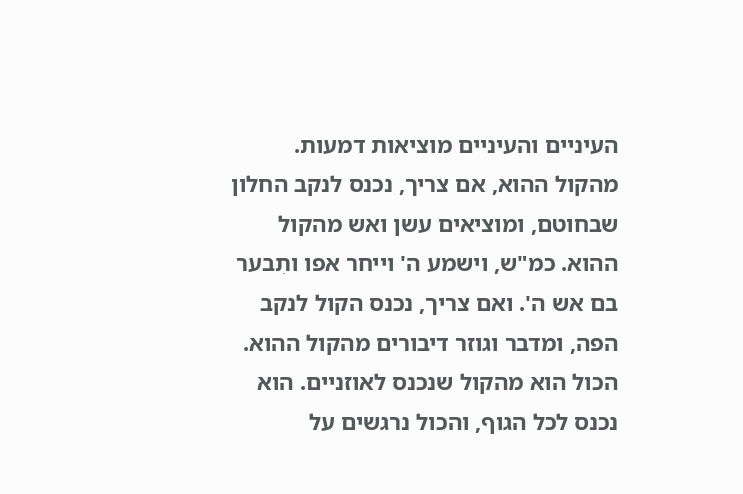העיניים והעיניים מוציאות דמעות. מהקול ההוא, אם צריך, נכנס לנקב החלון שבחוטם, ומוציאים עשן ואש מהקול ההוא. כמ"ש, וישמע ה' וייחר אפו ותִבער בם אש ה'. ואם צריך, נכנס הקול לנקב הפה, ומדבר וגוזר דיבורים מהקול ההוא.
הכול הוא מהקול שנכנס לאוזניים. הוא נכנס לכל הגוף, והכול נרגשים על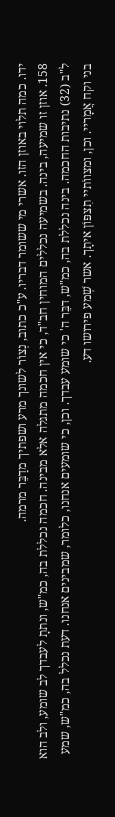ידו. כמה תלוי באוזן הזו. אשרי מי ששומר דבריו. ע"כ כתוב, נְצוֹר לשונך מרע ושפתיך מדַבֵּר מרמה.
158. אוזן זו שמיעה, בינה. בשמיעה נכללים המוחין חב"ד, כי אין חכמה מתגלה אלא מבינה. חכמה נכללת בה, כמ"ש, ונתתָ לעבדך לב שומע, ולב הוא ל"ב (32) נתיבות החכמה. בינה נכללת בה, כמ"ש, דבֵּר ה' כי שומע עבדך. וכן, כי שומעים אנחנו, כלומר, שמבינים אנחנו. דעת נכלל בה, כמ"ש, שמע בני וקח אֲמָריי. וכן, ומצווֹתיי תִצפּוֹן איתָך. אשר שְׁמע פירושו דע.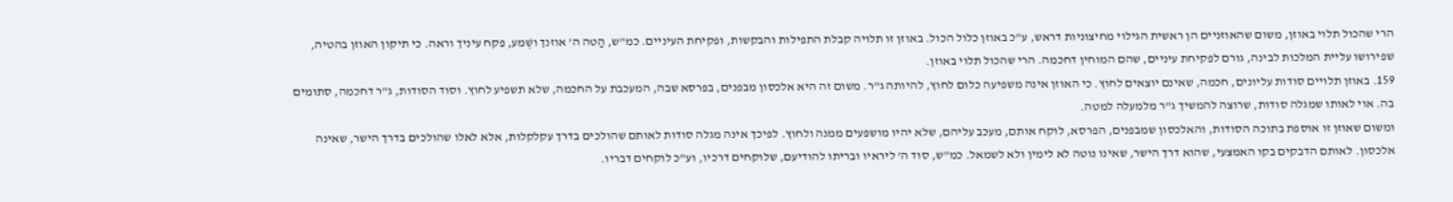הרי שהכול תלוי באוזן, משום שהאוזניים הן ראשית הגילוי מחיצוניות דראש, ע"כ באוזן כלול הכול. באוזן זו תלויה קבלת התפילות והבקשות, ופקיחת העיניים. כמ"ש, הַטה ה' אוזנך ושְׁמע, פקח עיניך וראה. כי תיקון האוזן בהטיה, שפירושו עליית המלכות לבינה, גורם לפקיחת עיניים, שהם המוחין דחכמה. הרי שהכול תלוי באוזן.
159. באוזן תלויים סודות עליונים, חכמה, שאינם יוצאים לחוץ. כי האוזן אינה משפיעה כלום לחוץ, להיותה ג"ר. משום זה היא אלכסון מבפנים, בפרסא שבה, המעכבת על החכמה, שלא תשפיע לחוץ. וסוד הסודות, ג"ר דחכמה, סתומים בה. אוי לאותו שמגלה סודות, שרוצה להמשיך ג"ר מלמעלה למטה.
ומשום שאוזן זו אוספת בתוכה הסודות, והאלכסון שמבפנים, הפרסא, לוקח אותם, מעכב עליהם, שלא יהיו מושפעים ממנה ולחוץ. לפיכך אינה מגלה סודות לאותם שהולכים בדרך עקלקלות, אלא לאלו שהולכים בדרך הישר, שאינה אלכסון. לאותם הדבקים בקו האמצעי, שהוא דרך הישר, שאינו נוטה לא לימין ולא לשמאל. כמ"ש, סוד ה' ליראיו ובריתו להודיעם, שלוקחים דרכיו, וע"כ לוקחים דבריו.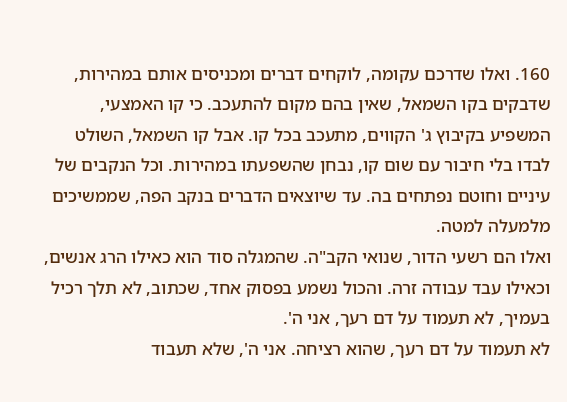160. ואלו שדרכם עקומה, לוקחים דברים ומכניסים אותם במהירות, שדבקים בקו השמאל, שאין בהם מקום להתעכב. כי קו האמצעי, המשפיע בקיבוץ ג' הקווים, מתעכב בכל קו. אבל קו השמאל, השולט לבדו בלי חיבור עם שום קו, נבחן שהשפעתו במהירות. וכל הנקבים של עיניים וחוטם נפתחים בה. עד שיוצאים הדברים בנקב הפה, שממשיכים מלמעלה למטה.
ואלו הם רשעי הדור, שנואי הקב"ה. שהמגלה סוד הוא כאילו הרג אנשים, וכאילו עבד עבודה זרה. והכול נשמע בפסוק אחד, שכתוב, לא תלך רכיל בעמיך, לא תעמוד על דם רעך, אני ה'.
לא תעמוד על דם רעך, שהוא רציחה. אני ה', שלא תעבוד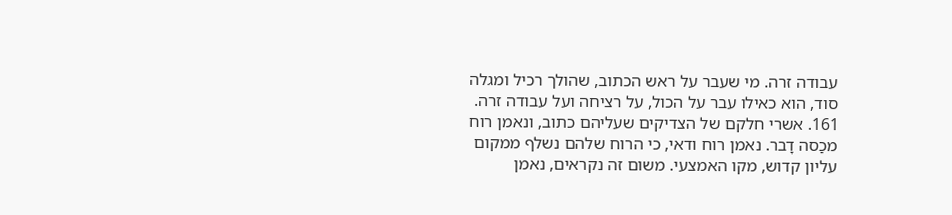עבודה זרה. מי שעבר על ראש הכתוב, שהולך רכיל ומגלה סוד, הוא כאילו עבר על הכול, על רציחה ועל עבודה זרה.
161. אשרי חלקם של הצדיקים שעליהם כתוב, ונאמן רוח מכַסה דָבר. נאמן רוח ודאי, כי הרוח שלהם נשלף ממקום עליון קדוש, מקו האמצעי. משום זה נקראים, נאמן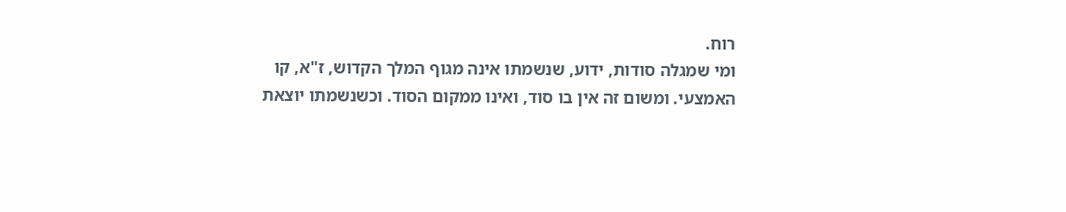רוח.
ומי שמגלה סודות, ידוע, שנשמתו אינה מגוף המלך הקדוש, ז"א, קו האמצעי. ומשום זה אין בו סוד, ואינו ממקום הסוד. וכשנשמתו יוצאת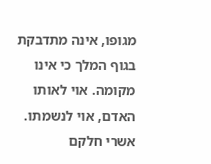מגופו, אינה מתדבקת בגוף המלך כי אינו מקומה. אוי לאותו האדם, אוי לנשמתו. אשרי חלקם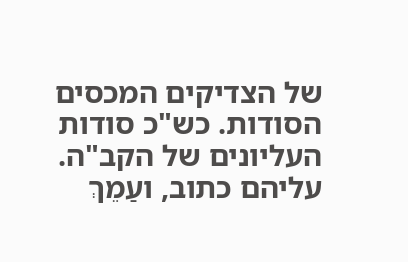של הצדיקים המכסים הסודות. כש"כ סודות העליונים של הקב"ה. עליהם כתוב, ועַמֵךְ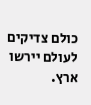כולם צדיקים לעולם יירשו ארץ.